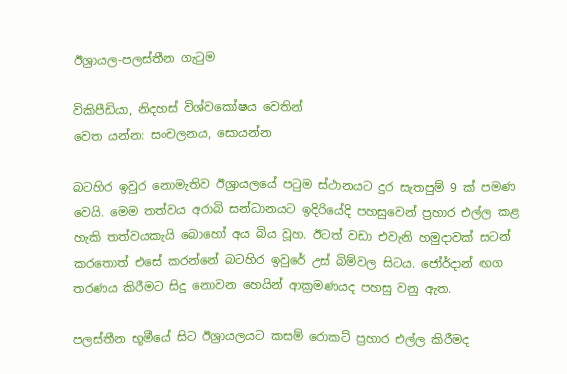ඊශ්‍රායල-පලස්තීන ගැටුම

විකිපීඩියා, නිදහස් විශ්වකෝෂය වෙතින්
වෙත යන්න: සංචලනය, සොයන්න

බටහිර ඉවුර නොමැතිව ඊශ්‍රායලයේ පටුම ස්ථානයට දුර සැතපුම් 9 ක් පමණ වෙයි. මෙම තත්වය අරාබි සන්ධානයට ඉදිරියේදි පහසුවෙන් ප්‍රහාර එල්ල කළ හැකි තත්වයකැයි බොහෝ අය බිය වූහ. ඊටත් වඩා එවැනි හමුදාවක් සටන් කරතොත් එසේ කරන්නේ බටහිර ඉවුරේ උස් බිම්වල සිටය. ජෝර්දාන් ඟග තරණය කිරීමට සිදු නොවන හෙයින් ආක්‍රමණයද පහසු වනු ඇත.

පලස්තීන භූමීයේ සිට ඊශ්‍රායලයට කසම් රොකට් ප්‍රහාර එල්ල කිරීමද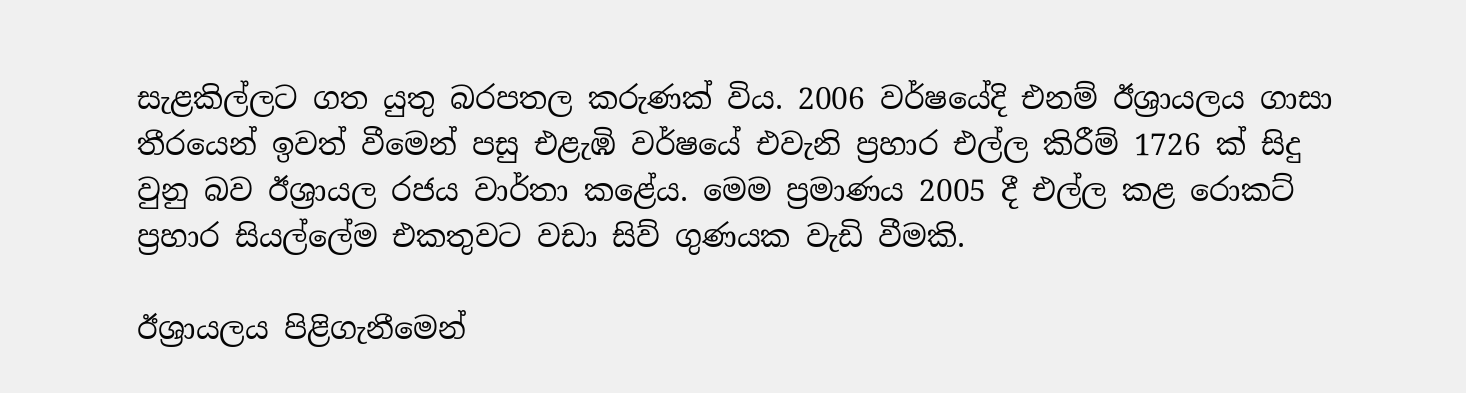සැළකිල්ලට ගත යුතු බරපතල කරුණක් විය. 2006 වර්ෂයේදි එනම් ඊශ්‍රායලය ගාසා තීරයෙන් ඉවත් වීමෙන් පසු එළැඹි වර්ෂයේ එවැනි ප්‍රහාර එල්ල කිරීම් 1726 ක් සිදු වුනු බව ඊශ්‍රායල රජය වාර්තා කළේය. මෙම ප්‍රමාණය 2005 දී එල්ල කළ රොකට් ප්‍රහාර සියල්ලේම එකතුවට වඩා සිව් ගුණයක වැඩි වීමකි.

ඊශ්‍රායලය පිළිගැනීමෙන්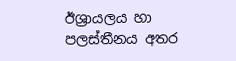ඊශ්‍රායලය හා පලස්තීනය අතර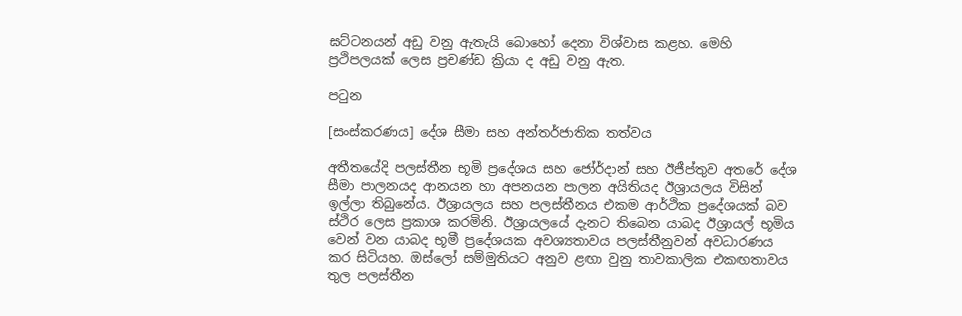ඝට්ටනයන් අඩු වනු ඇතැයි බොහෝ දෙනා විශ්වාස කළහ. මෙහි ප්‍රථිපලයක් ලෙස ප්‍රචණ්ඩ ක්‍රියා ද අඩු වනු ඇත.

පටුන

[සංස්කරණය] දේශ සීමා සහ අන්තර්ජාතික තත්වය

අතීතයේදි පලස්තීන භූමි ප්‍රදේශය සහ ජෝර්දාන් සහ ඊජීප්තුව අතරේ දේශ සීමා පාලනයද ආනයන හා අපනයන පාලන අයිතියද ඊශ්‍රායලය විසින් ඉල්ලා තිබුනේය. ඊශ්‍රායලය සහ පලස්තීනය එකම ආර්ථික ප්‍රදේශයක් බව ස්ථිර ලෙස ප්‍රකාශ කරමිනි. ඊශ්‍රායලයේ දැනට තිබෙන යාබද ඊශ්‍රායල් භූමිය වෙන් වන යාබද භූමී ප්‍රදේශයක අවශ්‍යතාවය පලස්තීනුවන් අවධාරණය කර සිටියහ. ඔස්ලෝ සම්මුතියට අනුව ළඟා වුනු තාවකාලික එකඟතාවය තුල පලස්තීන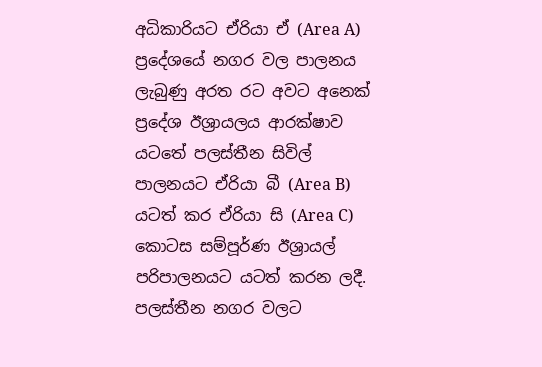අධිකාරියට ඒරියා ඒ (Area A) ප්‍රදේශයේ නගර වල පාලනය ලැබුණු අරත රට අවට අනෙක් ප්‍රදේශ ඊශ්‍රායලය ආරක්ෂාව යටතේ පලස්තීන සිවිල් පාලනයට ඒරියා බී (Area B) යටත් කර ඒරියා සි (Area C) කොටස සම්පූර්ණ ඊශ්‍රායල් පරිපාලනයට යටත් කරන ලදී. පලස්තීන නගර වලට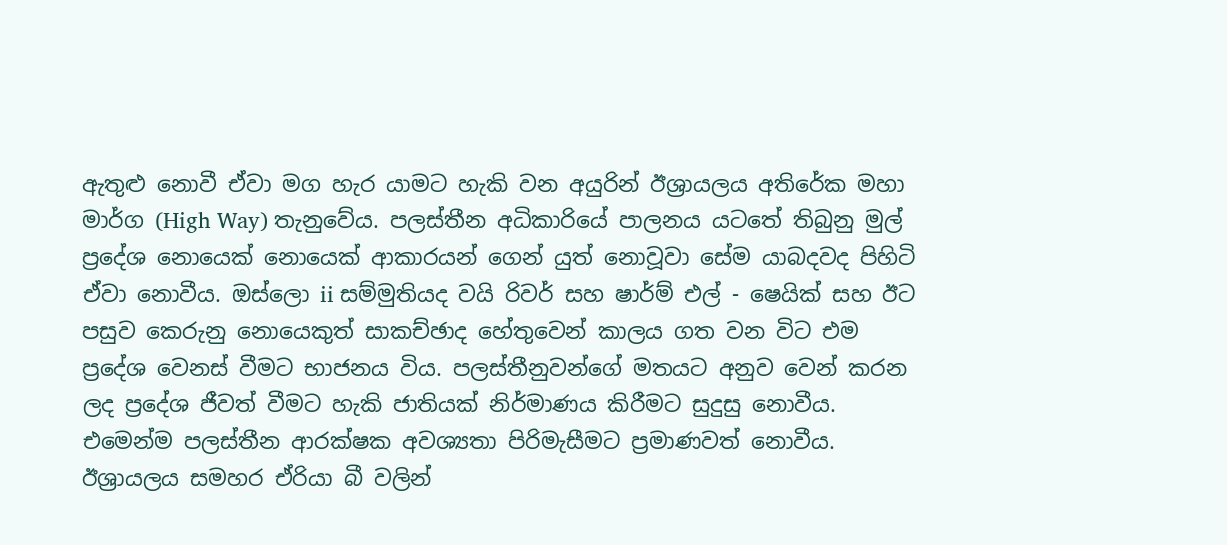ඇතුළු නොවී ඒවා මග හැර යාමට හැකි වන අයුරින් ඊශ්‍රායලය අතිරේක මහා මාර්ග (High Way) තැනුවේය. පලස්තීන අධිකාරියේ පාලනය යටතේ තිබුනු මුල් ප්‍රදේශ නොයෙක් නොයෙක් ආකාරයන් ගෙන් යුත් නොවූවා සේම යාබදවද පිහිටි ඒවා නොවීය. ඔස්ලො ii සම්මුතියද වයි රිවර් සහ ෂාර්ම් එල් - ෂෙයික් සහ ඊට පසුව කෙරුනු නොයෙකුත් සාකච්ඡාද හේතුවෙන් කාලය ගත වන විට එම ප්‍රදේශ වෙනස් වීමට භාජනය විය. පලස්තීනුවන්ගේ මතයට අනුව වෙන් කරන ලද ප්‍රදේශ ජීවත් වීමට හැකි ජාතියක් නිර්මාණය කිරීමට සුදුසු නොවීය. එමෙන්ම පලස්තීන ආරක්ෂක අවශ්‍යතා පිරිමැසීමට ප්‍රමාණවත් නොවීය. ඊශ්‍රායලය සමහර ඒරියා බී වලින්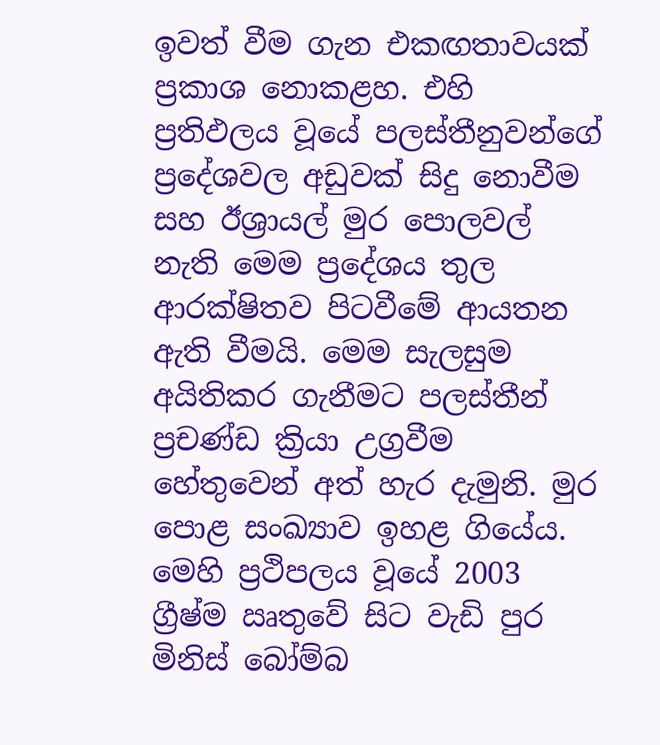ඉවත් වීම ගැන එකඟතාවයක් ප්‍රකාශ නොකළහ. එහි ප්‍රතිඵලය වූයේ පලස්තීනුවන්ගේ ප්‍රදේශවල අඩුවක් සිදු නොවීම සහ ඊශ්‍රායල් මුර පොලවල් නැති මෙම ප්‍රදේශය තුල ආරක්ෂිතව පිටවීමේ ආයතන ඇති වීමයි. මෙම සැලසුම අයිතිකර ගැනීමට පලස්තීන් ප්‍රචණ්ඩ ක්‍රියා උග්‍රවීම හේතුවෙන් අත් හැර දැමුනි. මුර පොළ සංඛ්‍යාව ඉහළ ගියේය. මෙහි ප්‍රථිපලය වූයේ 2003 ග්‍රීෂ්ම ඍතුවේ සිට වැඩි පුර මිනිස් බෝම්බ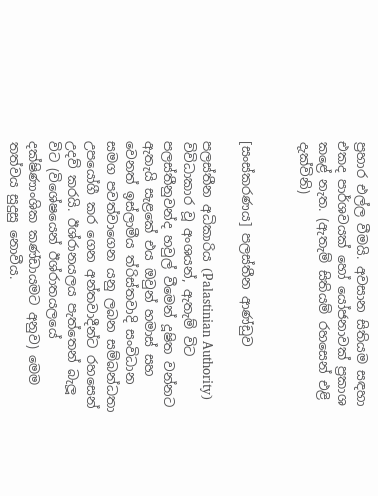ප්‍රහාර එල්ල වීමයි. අවසාන සිතියම සඳහා එකද පාර්ශවයක් හෝ යෝජනාවක් ප්‍රකාශ කළේ නැත. (ඇතැම් සිතියම් රහසෙන් එළි දැක්විනි)


[සංස්කරණය] පලස්තීන ආණ්ඩුව

පලස්තීන අධිකාරිය (Palastinian Authority) විවිධාකාර වූ අංශයන්, ඇතැම් විට පලස්තීනුවන්ද හවුල් වීමෙන් දූෂිත වන්නට ඇතැයි සැළකේ එය ඔවුන් හමාස් සහ වෙනත් ඉස්ලාමීය ත්රිස්තවාදි සංවිධාන සමග පවත්වාගෙන යනු ලබන සම්බන්ධතා උපයෝගී කර ගෙන අන්තවාදීන්ට රහසෙන් උදව් කරයි. ඊශ්රානයලය පැත්තෙන් බැලූ විට (විශේෂයෙන් ඊශ්රාතයලයේ දක්ෂිණාංශික කණ්ඩායමට අනුව) මෙම තත්වය සුදුසු නොවීය.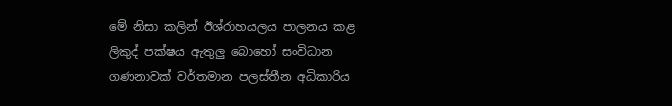මේ නිසා කලින් ඊශ්රාහයලය පාලනය කළ ලිකුද් පක්ෂය ඇතුලු බොහෝ සංවිධාන ගණනාවක් වර්තමාන පලස්තීන අධිකාරිය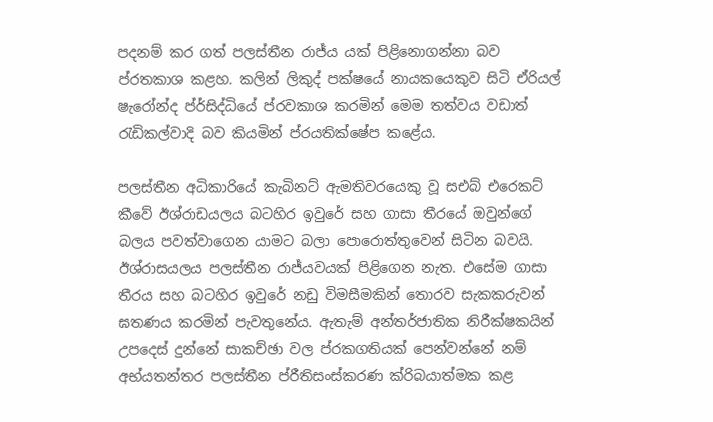පදනම් කර ගත් පලස්තීන රාජ්ය යක් පිළිනොගන්නා බව ප්රතකාශ කළහ. කලින් ලිකුද් පක්ෂයේ නායකයෙකුව සිටි ඒරියල් ෂැරෝන්ද ප්ර්සිද්ධියේ ප්රවකාශ කරමින් මෙම තත්වය වඩාත් රැඩිකල්වාදි බව කියමින් ප්රයතික්ෂේප කළේය.

පලස්තීන අධිකාරියේ කැබිනට් ඇමතිවරයෙකු වූ සඑබ් එරෙකට් කීවේ ඊශ්රාඩයලය බටහිර ඉවුරේ සහ ගාසා තීරයේ ඔවුන්ගේ බලය පවත්වාගෙන යාමට බලා පොරොත්තුවෙන් සිටින බවයි. ඊශ්රාසයලය පලස්තීන රාජ්යවයක් පිළිගෙන නැත. එසේම ගාසා තීරය සහ බටහිර ඉවුරේ නඩු විමසීමකින් තොරව සැකකරුවන් ඝතණය කරමින් පැවතුනේය. ඇතැම් අන්තර්ජාතික නිරීක්ෂකයින් උපදෙස් දුන්නේ සාකච්ඡා වල ප්රකගතියක් පෙන්වන්නේ නම් අභ්යතන්තර පලස්තීන ප්රීතිසංස්කරණ ක්රිබයාත්මක කළ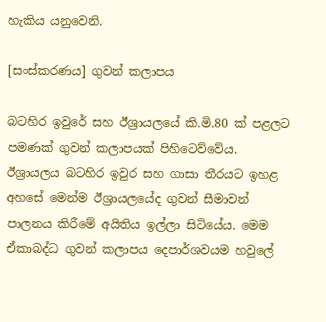හැකිය යනුවෙනි.

[සංස්කරණය] ගුවන් කලාපය

බටහිර ඉවුරේ සහ ඊශ්‍රායලයේ කි.මි.80 ක් පළලට පමණක් ගුවන් කලාපයක් පිහිටෙව්වේය. ඊශ්‍රායලය බටහිර ඉවුර සහ ගාසා තීරයට ඉහළ අහසේ මෙන්ම ඊශ්‍රායලයේද ගුවන් සීමාවන් පාලනය කිරීමේ අයිතිය ඉල්ලා සිටියේය. මෙම ඒකාබද්ධ ගුවන් කලාපය දෙපාර්ශවයම හවුලේ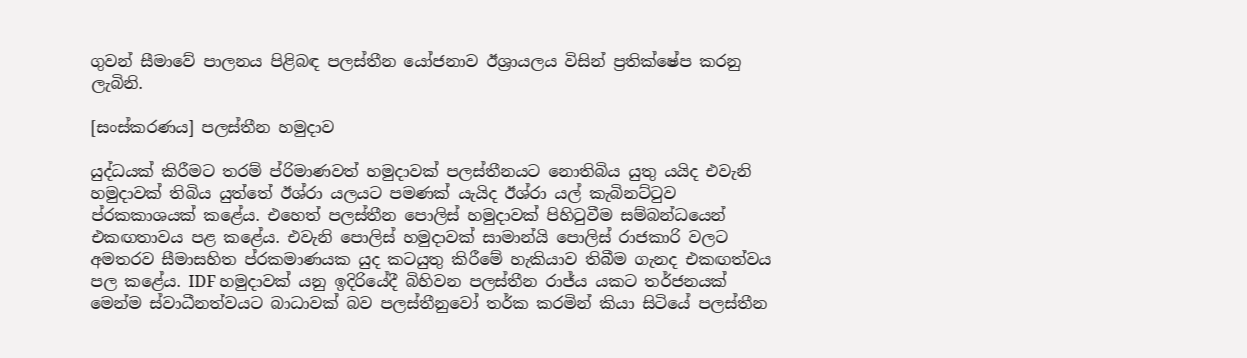ගුවන් සීමාවේ පාලනය පිළිබඳ පලස්තීන යෝජනාව ඊශ්‍රායලය විසින් ප්‍රතික්ෂේප කරනු ලැබිනි.

[සංස්කරණය] පලස්තීන හමුදාව

යුද්ධයක් කිරීමට තරම් ප්රිමාණවත් හමුදාවක් පලස්තීනයට නොතිබිය යුතු යයිද එවැනි හමුදාවක් තිබිය යුත්තේ ඊශ්රා යලයට පමණක් යැයිද ඊශ්රා යල් කැබිනට්ටුව ප්රකකාශයක් කළේය. එහෙත් පලස්තීන පොලිස් හමුදාවක් පිහිටුවීම සම්බන්ධයෙන් එකඟතාවය පළ කළේය. එවැනි පොලිස් හමුදාවක් සාමාන්යි පොලිස් රාජකාරි වලට අමතරව සීමාසහිත ප්රකමාණයක යුද කටයුතු කිරීමේ හැකියාව තිබීම ගැනද එකඟත්වය පල කළේය. IDF හමුදාවක් යනු ඉදිරියේදී බිහිවන පලස්තීන රාජ්ය යකට තර්ජනයක් මෙන්ම ස්වාධීනත්වයට බාධාවක් බව පලස්තීනුවෝ තර්ක කරමින් කියා සිටියේ පලස්තීන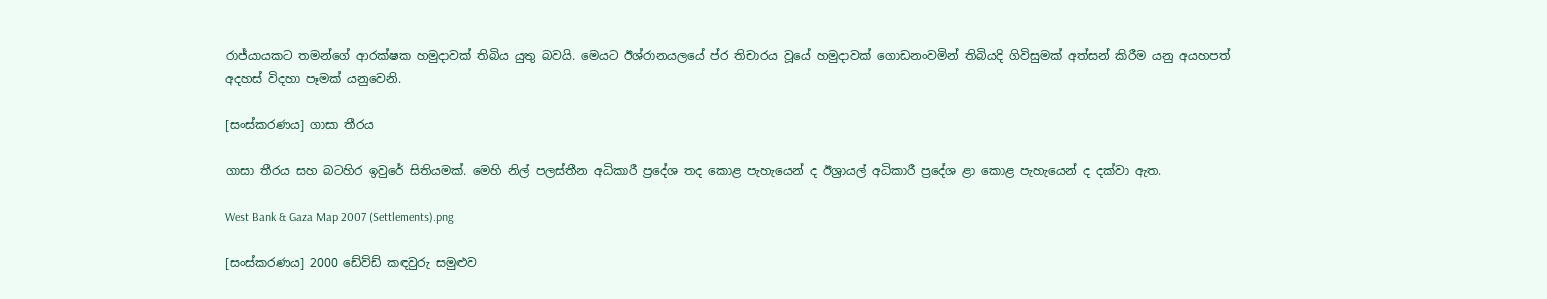රාජ්යායකට තමන්ගේ ආරක්ෂක හමුදාවක් තිබිය යුතු බවයි. මෙයට ඊශ්රානයලයේ ප්ර තිචාරය වූයේ හමුදාවක් ගොඩනංවමින් තිබියදි ගිවිසුමක් අත්සන් කිරීම යනු අයහපත් අදහස් විදහා පෑමක් යනුවෙනි.

[සංස්කරණය] ගාසා තීරය

ගාසා තීරය සහ බටහිර ඉවුරේ සිතියමක්. මෙහි නිල් පලස්තීන අධිකාරී ප්‍රදේශ තද කොළ පැහැයෙන් ද ඊශ්‍රායල් අධිකාරී ප්‍රදේශ ළා කොළ පැ‍හැයෙන් ද දක්වා ඇත.

West Bank & Gaza Map 2007 (Settlements).png

[සංස්කරණය] 2000 ඩේව්ඩ් කඳවුරු සමුළුව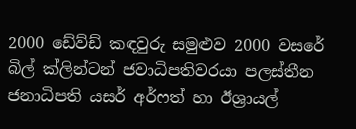2000 ඩේව්ඩ් කඳවුරු සමුළුව 2000 වසරේ බිල් ක්ලින්ටන් ජවාධිපතිවරයා පලස්තීන ජනාධිපති යසර් අර්ෆත් හා ඊශ්‍රායල්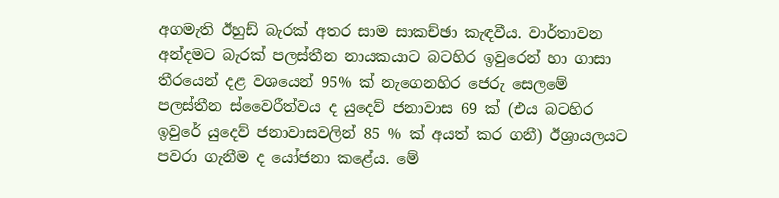අගමැති ඊහුඩ් බැරක් අතර සාම සාකච්ඡා කැඳවීය. වාර්තාවන අන්දමට බැරක් පලස්තීන නායකයාට බටහිර ඉවුරෙන් හා ගාසා තීරයෙන් දළ වශයෙන් 95% ක් නැගෙනහිර ජෙරු සෙලමේ පලස්තීන ස්වෛරීත්වය ද යුදෙව් ජනාවාස 69 ක් (එය බටහිර ඉවුරේ යුදෙව් ජනාවාසවලින් 85 % ක් අයත් කර ගනී) ඊශ්‍රායලයට පවරා ගැනීම ද යෝජනා කළේය. මේ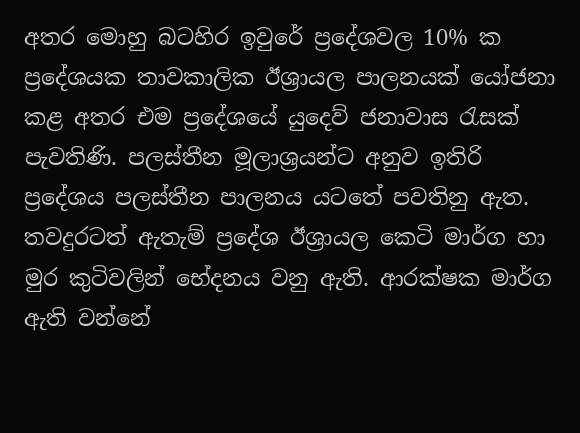අතර මොහු බටහිර ඉවුරේ ප්‍රදේශවල 10% ක ප්‍රදේශයක තාවකාලික ඊශ්‍රායල පාලනයක් යෝජනා කළ අතර එම ප්‍රදේශයේ යුදෙව් ජනාවාස රැසක් පැවතිණි. පලස්තීන මූලාශ්‍රයන්ට අනුව ඉතිරි ප්‍රදේශය පලස්තීන පාලනය යටතේ පවතිනු ඇත. තවදුරටත් ඇතැම් ප්‍රදේශ ඊශ්‍රායල කෙටි මාර්ග හා මුර කුටිවලින් භේදනය වනු ඇති. ආරක්ෂක මාර්ග ඇති වන්නේ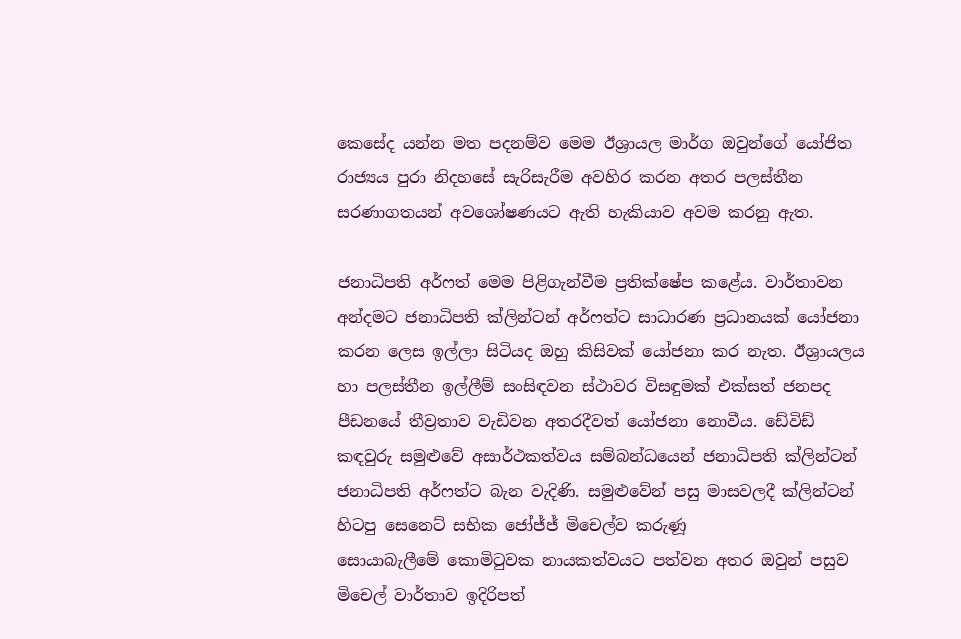කෙසේද යන්න මත පදනම්ව මෙම ඊශ්‍රායල මාර්ග ඔවුන්ගේ යෝජිත රාජ්‍යය පුරා නිදහසේ සැරිසැරීම අවහිර කරන අතර පලස්තීන සරණාගතයන් අවශෝෂණයට ඇති හැකියාව අවම කරනු ඇත.

ජනාධිපති අර්ෆත් මෙම පිළිගැන්වීම ප්‍රතික්ෂේප කළේය. වාර්තාවන අන්දමට ජනාධිපති ක්ලින්ටන් අර්ෆත්ට සාධාරණ ප්‍රධානයක් යෝජනා කරන ලෙස ඉල්ලා සිටියද ඔහු කිසිවක් යෝජනා කර නැත. ඊශ්‍රායලය හා පලස්තීන ඉල්ලීම් සංසිඳවන ස්ථාවර විසඳුමක් එක්සත් ජනපද පීඩනයේ තීව්‍රතාව වැඩිවන අතරදීවත් යෝජනා නොවීය. ඩේවිඩ් කඳවුරු සමුළුවේ අසාර්ථකත්වය සම්බන්ධයෙන් ජනාධිපති ක්ලින්ටන් ජනාධිපති අර්ෆත්ට බැන වැදිණි. සමුළුවේන් පසු මාසවලදී ක්ලින්ටන් හිටපු සෙනෙට් සභික ජෝජ්ජ් මිචෙල්ව කරුණූ සොයාබැලීමේ ‍කොමිටුවක නායකත්වයට පත්වන අතර ඔවුන් පසුව මිචෙල් වාර්තාව ඉදිරිපත්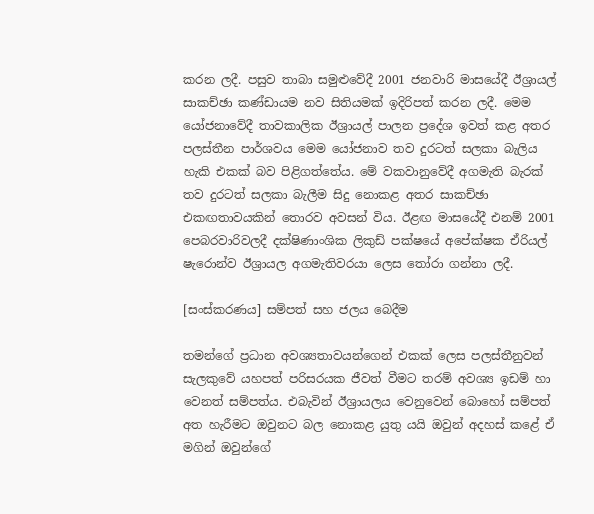කරන ලදී. පසුව තාබා සමුළුවේදී 2001 ජනවාරි මාසයේදී ඊශ්‍රායල් සාකච්ඡා කණ්ඩායම නව සිතියමක් ඉදිරිපත් කරන ලදී. මෙම යෝජනාවේදී තාවකාලික ඊශ්‍රායල් පාලන ප්‍රදේශ ඉවත් කළ අතර පලස්තීන පාර්ශවය මෙම යෝජනාව තව දුරටත් සලකා බැලිය හැකි එකක් බව පිළිගත්තේය. මේ වකවානුවේදී අගමැති බැරක් තව දුරටත් සලකා බැලීම සිදු නොකළ අතර සාකච්ඡා එකඟතාවයකින් තොරව අවසන් විය. ඊළඟ මාසයේදී එනම් 2001 පෙබරවාරිවලදී දක්ෂිණාංශික ලිකුඩ් පක්ෂයේ අපේක්ෂක ඒරියල් ෂැරොන්ව ඊශ්‍රායල අගමැතිවරයා ලෙස තෝරා ගන්නා ලදී.

[සංස්කරණය] සම්පත් සහ ජලය බෙදීම

තමන්ගේ ප්‍රධාන අවශ්‍යතාවයන්ගෙන් එකක් ලෙස පලස්තීනුවන් සැලකුවේ යහපත් පරිසරයක ජීවත් වීමට තරම් අවශ්‍ය ඉඩම් හා වෙනත් සම්පත්ය. එබැවින් ඊශ්‍රායලය වෙනුවෙන් බොහෝ සම්පත් අත හැරීමට ඔවුනට බල නොකළ යුතු යයි ඔවුන් අදහස් කළේ ඒ මගින් ඔවුන්ගේ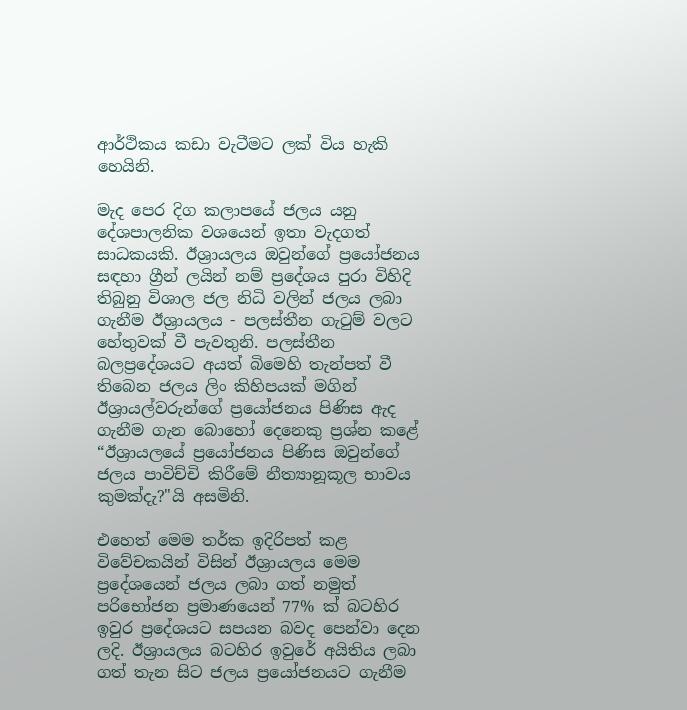ආර්ථිකය කඩා වැටීමට ලක් විය හැකි හෙයිනි.

මැද පෙර දිග කලාපයේ ජලය යනු දේශපාලනික වශයෙන් ඉතා වැදගත් සාධකයකි. ඊශ්‍රායලය ඔවුන්ගේ ප්‍රයෝජනය සඳහා ග්‍රීන් ලයින් නම් ප්‍රදේශය පුරා විහිදි තිබුනු විශාල ජල නිධි වලින් ජලය ලබා ගැනීම ඊශ්‍රායලය - පලස්තීන ගැටුම් වලට හේතුවක් වී පැවතුනි. පලස්තීන බලප්‍රදේශයට අයත් බිමෙහි තැන්පත් වී තිබෙන ජලය ලිං කිහිපයක් මගින් ඊශ්‍රායල්වරුන්ගේ ප්‍රයෝජනය පිණිස ඇද ගැනීම ගැන බොහෝ දෙනෙකු ප්‍රශ්න කළේ “ඊශ්‍රායලයේ ප්‍රයෝජනය පිණිස ඔවුන්ගේ ජලය පාවිච්චි කිරීමේ නීත්‍යානූකූල භාවය කුමක්දැ?"යි අසමිනි.

එහෙත් මෙම තර්ක ඉදිරිපත් කළ විවේචකයින් විසින් ඊශ්‍රායලය මෙම ප්‍රදේශයෙන් ජලය ලබා ගත් නමුත් පරිභෝජන ප්‍රමාණයෙන් 77% ක් බටහිර ඉවුර ප්‍රදේශයට සපයන බවද පෙන්වා දෙන ලදි. ඊශ්‍රායලය බටහිර ඉවුරේ අයිතිය ලබා ගත් තැන සිට ජලය ප්‍රයෝජනයට ගැනීම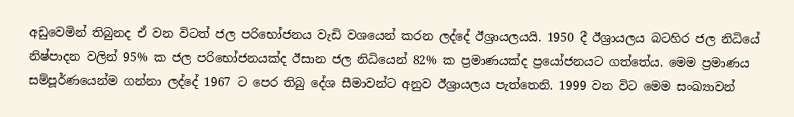අඩුවෙමින් තිබුනද ඒ වන විටත් ජල පරිභෝජනය වැඩි වශයෙන් කරන ලද්දේ ඊශ්‍රායලයයි. 1950 දී ඊශ්‍රායලය බටහිර ජල නිධියේ නිෂ්පාදන වලින් 95% ක ජල පරිභෝජනයක්ද ඊසාන ජල නිධියෙන් 82% ක ප්‍රමාණයක්ද ප්‍රයෝජනයට ගත්තේය. මෙම ප්‍රමාණය සම්පූර්ණයෙන්ම ගන්නා ලද්දේ 1967 ට පෙර තිබු දේශ සීමාවන්ට අනුව ඊශ්‍රායලය පැත්තෙනි. 1999 වන විට මෙම සංඛ්‍යාවන්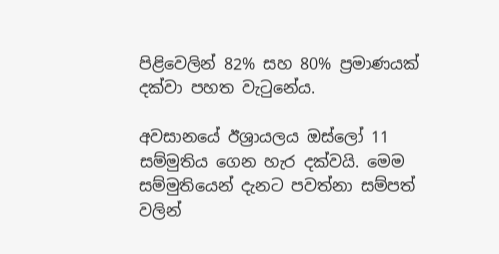පිළිවෙලින් 82% සහ 80% ප්‍රමාණයක් දක්වා පහත වැටුනේය.

අවසානයේ ඊශ්‍රායලය ඔස්ලෝ 11 සම්මුතිය ගෙන හැර දක්වයි. මෙම සම්මුතියෙන් දැනට පවත්නා සම්පත් වලින්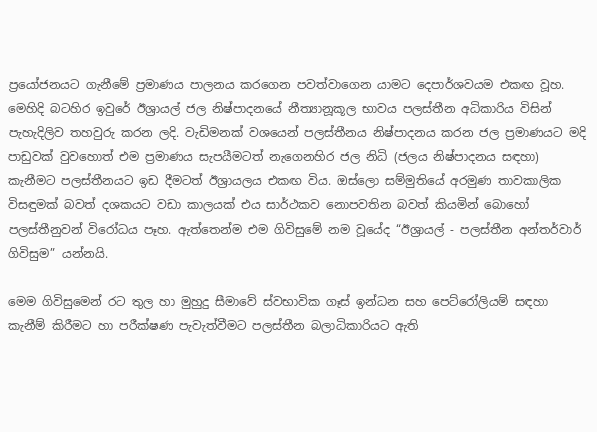ප්‍රයෝජනයට ගැනීමේ ප්‍රමාණය පාලනය කරගෙන පවත්වාගෙන යාමට දෙපාර්ශවයම එකඟ වූහ. මෙහිදි බටහිර ඉවුරේ ඊශ්‍රායල් ජල නිෂ්පාදනයේ නීත්‍යානූකූල භාවය පලස්තීන අධිකාරිය විසින් පැහැදිලිව තහවුරු කරන ලදි. වැඩිමනක් වශයෙන් පලස්තීනය නිෂ්පාදනය කරන ජල ප්‍රමාණයට මදි පාඩුවක් වුවහොත් එම ප්‍රමාණය සැපයීමටත් නැගෙනහිර ජල නිධි (ජලය නිෂ්පාදනය සඳහා) කැනීමට පලස්තීනයට ඉඩ දීමටත් ඊශ්‍රායලය එකඟ විය. ඔස්ලො සම්මුතියේ අරමුණ තාවකාලික විසඳුමක් බවත් දශකයට වඩා කාලයක් එය සාර්ථකව නොපවතින බවත් කියමින් බොහෝ පලස්තීනුවන් විරෝධය පෑහ. ඇත්තෙන්ම එම ගිවිසුමේ නම වූයේද “ඊශ්‍රායල් - පලස්තීන අන්තර්වාර් ගිවිසුම” යන්නයි.

මෙම ගිවිසුමෙන් රට තුල හා මුහුදු සීමාවේ ස්වභාවික ගෑස් ඉන්ධන සහ පෙට්රෝලියම් සඳහා කැනීම් කිරීමට හා පරීක්ෂණ පැවැත්වීමට පලස්තීන බලාධිකාරියට ඇති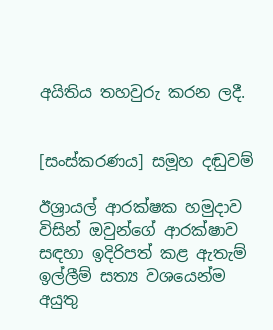අයිතිය තහවුරු කරන ලදී.


[සංස්කරණය] සමූහ දඬුවම්

ඊශ්‍රායල් ආරක්ෂක හමුදාව විසින් ඔවුන්ගේ ආරක්ෂාව සඳහා ඉදිරිපත් කළ ඇතැම් ඉල්ලීම් සත්‍ය වශයෙන්ම අයුතු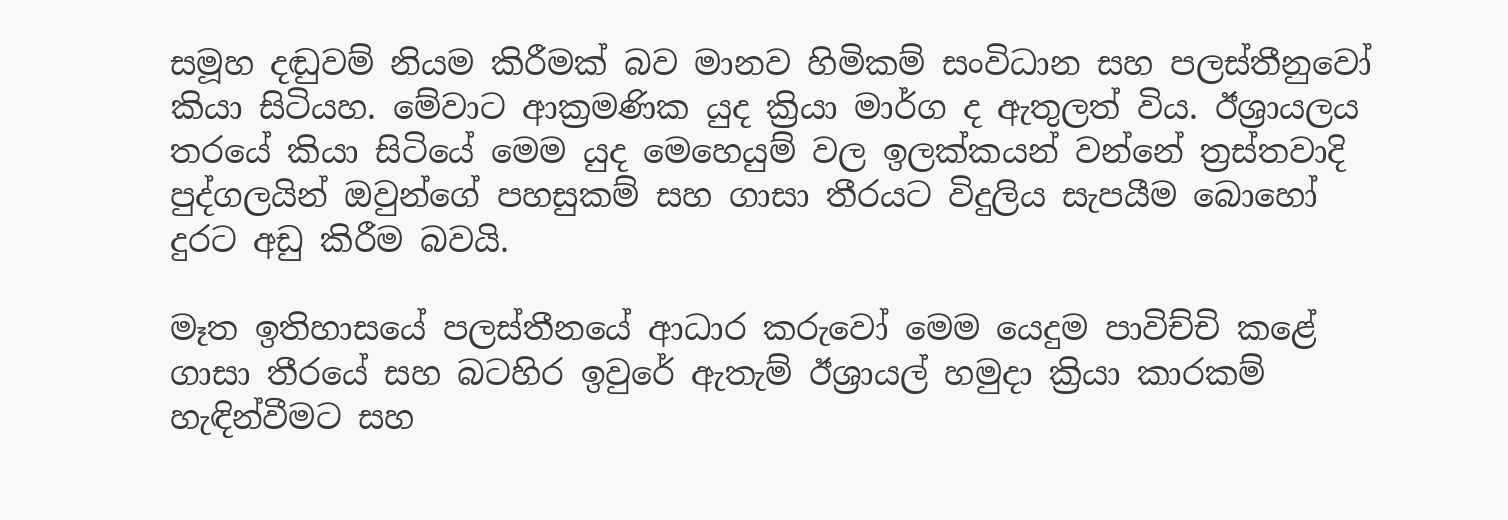සමූහ දඬුවම් නියම කිරීමක් බව මානව හිමිකම් සංවිධාන සහ පලස්තීනුවෝ කියා සිටියහ. මේවාට ආක්‍රමණික යුද ක්‍රියා මාර්ග ද ඇතුලත් විය. ඊශ්‍රායලය තරයේ කියා සිටියේ මෙම යුද මෙහෙයුම් වල ඉලක්කයන් වන්නේ ත්‍රස්තවාදි පුද්ගලයින් ඔවුන්ගේ පහසුකම් සහ ගාසා තීරයට විදුලිය සැපයීම බොහෝ දුරට අඩු කිරීම බවයි.

මෑත ඉතිහාසයේ පලස්තීනයේ ආධාර කරුවෝ මෙම යෙදුම පාවිච්චි කළේ ගාසා තීරයේ සහ බටහිර ඉවුරේ ඇතැම් ඊශ්‍රායල් හමුදා ක්‍රියා කාරකම් හැඳින්වීමට සහ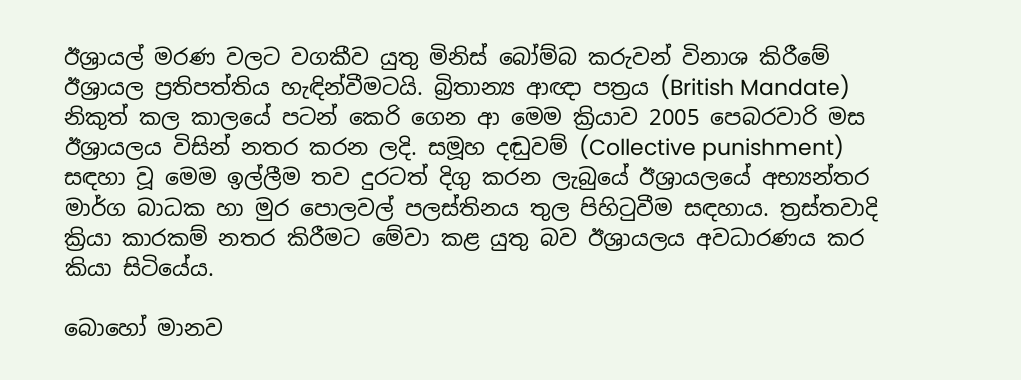ඊශ්‍රායල් මරණ වලට වගකීව යුතු මිනිස් බෝම්බ කරුවන් විනාශ කිරීමේ ඊශ්‍රායල ප්‍රතිපත්තිය හැඳින්වීමටයි. බ්‍රිතාන්‍ය ආඥා පත්‍රය (British Mandate) නිකුත් කල කාලයේ පටන් කෙරි ගෙන ආ මෙම ක්‍රියාව 2005 පෙබරවාරි මස ඊශ්‍රායලය විසින් නතර කරන ලදි. සමූහ දඬුවම් (Collective punishment) සඳහා වූ මෙම ඉල්ලීම තව දුරටත් දිගු කරන ලැබුයේ ඊශ්‍රායලයේ අභ්‍යන්තර මාර්ග බාධක හා මුර පොලවල් පලස්තිනය තුල පිහිටුවීම සඳහාය. ත්‍රස්තවාදි ක්‍රියා කාරකම් නතර කිරීමට මේවා කළ යුතු බව ඊශ්‍රායලය අවධාරණය කර කියා සිටියේය.

බොහෝ මානව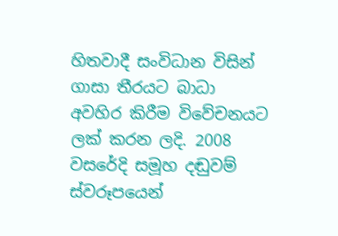හිතවාදී සංවිධාන විසින් ගාසා තීරයට බාධා අවහිර කිරීම විවේචනයට ලක් කරන ලදි. 2008 වසරේදි සමූහ දඬුවම් ස්වරූපයෙන්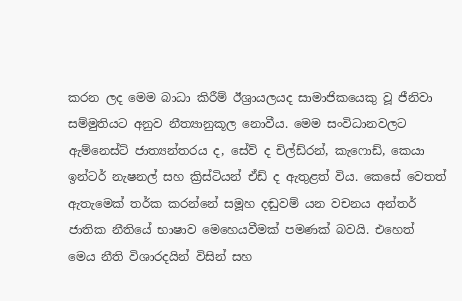කරන ලද මෙම බාධා කිරීම් ඊශ්‍රායලයද සාමාජිකයෙකු වූ ජීනිවා සම්මුතියට අනුව නීත්‍යානුකූල නොවීය. මෙම සංවිධානවලට ඇම්නෙස්ට් ජාත්‍යන්තරය ද, සේව් ද චිල්ඩ්රන්, කැෆොඩ්, කෙයා ඉන්ටර් නැෂනල් සහ ක්‍රිස්ටියන් ඒඩ් ද ඇතුළත් විය. කෙසේ වෙතත් ඇතැමෙක් තර්ක කරන්නේ සමූහ දඬුවම් යන වචනය අන්තර් ජාතික නීතියේ භාෂාව මෙහෙයවීමක් පමණක් බවයි. එහෙත් මෙය නීති විශාරදයින් විසින් සහ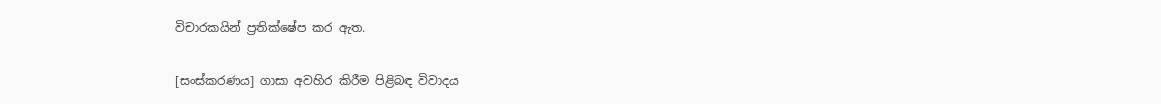විචාරකයින් ප්‍රතික්ෂේප කර ඇත.

[සංස්කරණය] ගාසා අවහිර කිරීම පිළිබඳ විවාදය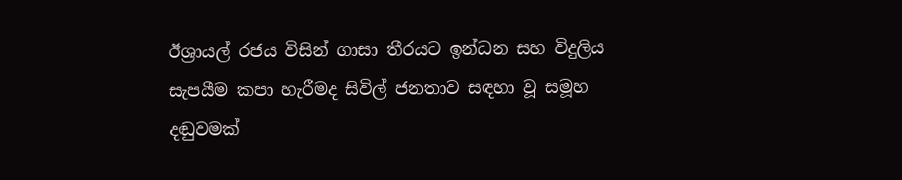ඊශ්‍රායල් රජය විසින් ගාසා තීරයට ඉන්ධන සහ විදුලිය සැපයීම කපා හැරීමද සිවිල් ජනතාව සඳහා වූ සමූහ දඬුවමක්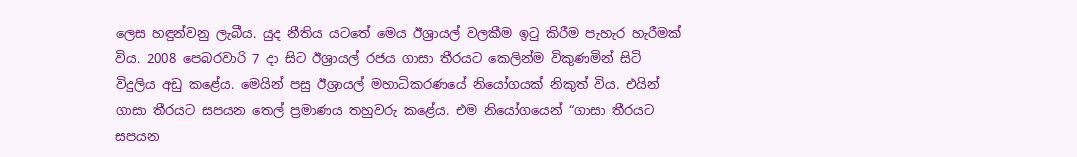ලෙස හඳුන්වනු ලැබීය. යුද නීතිය යටතේ මෙය ඊශ්‍රායල් වලකීම ඉටු කිරීම පැහැර හැරීමක් විය. 2008 පෙබරවාරි 7 දා සිට ඊශ්‍රායල් රජය ගාසා තීරයට කෙලින්ම විකුණමින් සිටි විදුලිය අඩු කළේය. මෙයින් පසු ඊශ්‍රායල් මහාධිකරණයේ නියෝගයක් නිකුත් විය. එයින් ගාසා තීරයට සපයන තෙල් ප්‍රමාණය තහුවරු කළේය. එම නියෝගයෙන් “ගාසා තීරයට සපයන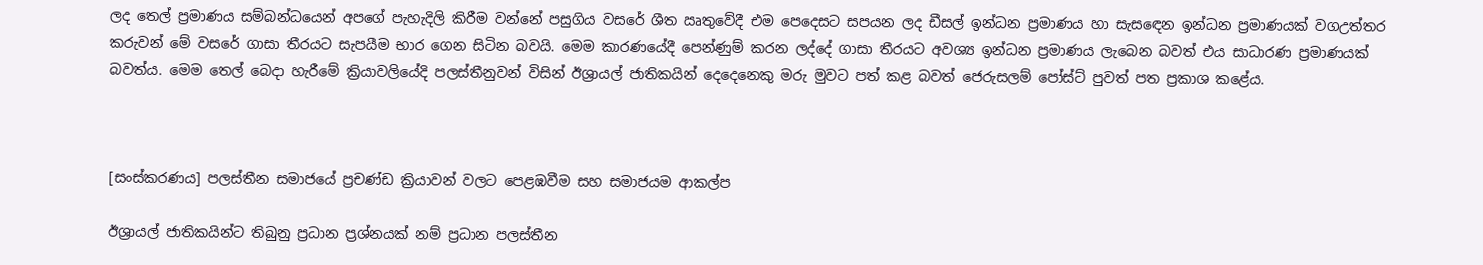ලද තෙල් ප්‍රමාණය සම්බන්ධයෙන් අපගේ පැහැදිලි කිරීම වන්නේ පසුගිය වසරේ ශීත ඍතුවේදී එම පෙදෙසට සපයන ලද ඩීසල් ඉන්ධන ප්‍රමාණය හා සැස‍ඳෙන ඉන්ධන ප්‍රමාණයක් වගඋත්තර කරුවන් මේ වසරේ ගාසා තීරයට සැපයීම භාර ගෙන සිටින බවයි. මෙම කාරණයේදී පෙන්ණුම් කරන ලද්දේ ගාසා තීරයට අවශ්‍ය ඉන්ධන ප්‍රමාණය ලැබෙන බවත් එය සාධාරණ ප්‍රමාණයක් බවත්ය. මෙම තෙල් බෙදා හැරීමේ ක්‍රියාවලියේදි පලස්තීනුවන් විසින් ඊශ්‍රායල් ජාතිකයින් දෙදෙනෙකු මරු මුවට පත් කළ බවත් ජෙරුසලම් පෝස්ට් පුවත් පත ප්‍රකාශ කළේය.



[සංස්කරණය] පලස්තීන සමාජයේ ප්‍රචණ්ඩ ක්‍රියාවන් වලට පෙළඹවීම සහ සමාජයම ආකල්ප

ඊශ්‍රායල් ජාතිකයින්ට තිබුනු ප්‍රධාන ප්‍රශ්නයක් නම් ප්‍රධාන පලස්තීන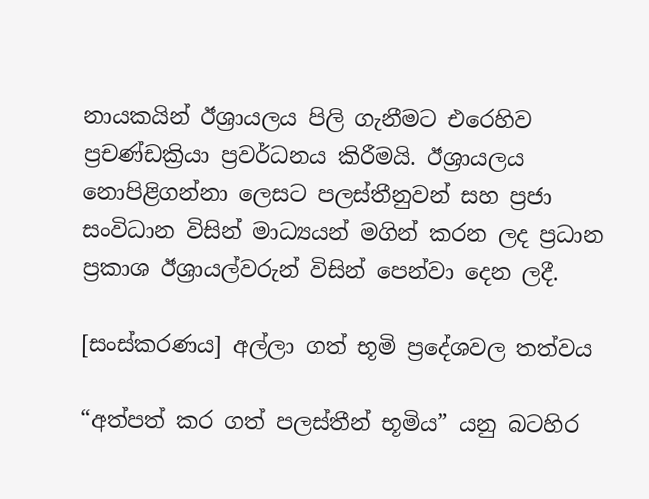නායකයින් ඊශ්‍රායලය පිලි ගැනීමට එරෙහිව ප්‍රචණ්ඩක්‍රියා ප්‍රවර්ධනය කිරීමයි. ඊශ්‍රායලය නොපිළිගන්නා ලෙසට පලස්තීනුවන් සහ ප්‍රජා සංවිධාන විසින් මාධ්‍යයන් මගින් කරන ලද ප්‍රධාන ප්‍රකාශ ඊශ්‍රායල්වරුන් විසින් පෙන්වා දෙන ලදී.

[සංස්කරණය] අල්ලා ගත් භූමි ප්‍රදේශවල තත්වය

“අත්පත් කර ගත් පලස්තීන් භූමිය” යනු බටහිර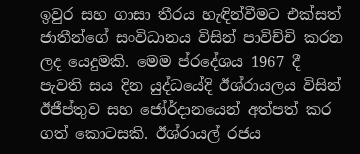ඉවුර සහ ගාසා තීරය හැඳින්වීමට එක්සත් ජාතීන්ගේ සංවිධානය විසින් පාවිච්චි කරන ලද යෙදුමකි. මෙම ප්රදේශය 1967 දී පැවති සය දින යුද්ධයේදි ඊශ්රායලය විසින් ඊජීප්තුව සහ ජෝර්දානයෙන් අත්පත් කර ගත් කොටසකි. ඊශ්රායල් රජය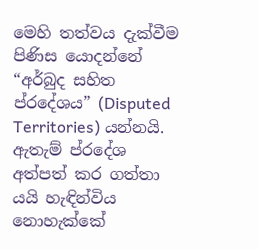මෙහි තත්වය දැක්වීම පිණිස යොදන්නේ “අර්බුද සහිත ප්රදේශය” (Disputed Territories) යන්නයි. ඇතැම් ප්රදේශ අත්පත් කර ගත්තා යයි හැඳින්විය නොහැක්කේ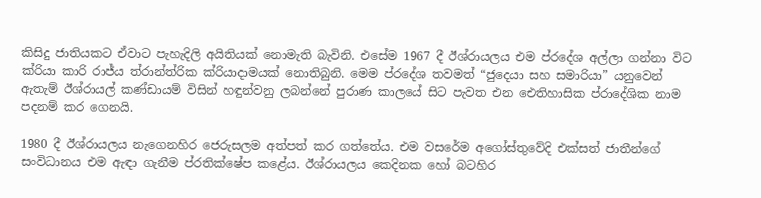කිසිදු ජාතියකට ඒවාට පැහැදිලි අයිතියක් නොමැති බැවිනි. එසේම 1967 දී ඊශ්රායලය එම ප්රදේශ අල්ලා ගන්නා විට ක්රියා කාරි රාජ්ය ත්රාන්ත්රික ක්රියාදාමයක් නොතිබුනි. මෙම ප්රදේශ තවමත් “ජුදෙයා සහ සමාරියා” යනුවෙන් ඇතැම් ඊශ්රායල් කණ්ඩායම් විසින් හඳුන්වනු ලබන්නේ පුරාණ කාලයේ සිට පැවත එන ඓතිහාසික ප්රාදේශික නාම පදනම් කර ගෙනයි.

1980 දී ඊශ්රායලය නැගෙනහිර ජෙරුසලම අත්පත් කර ගත්තේය. එම වසරේම අගෝස්තුවේදි එක්සත් ජාතීන්ගේ සංවිධානය එම ඇඳා ගැනීම ප්රතික්ෂේප කළේය. ඊශ්රායලය කෙදිනක හෝ බටහිර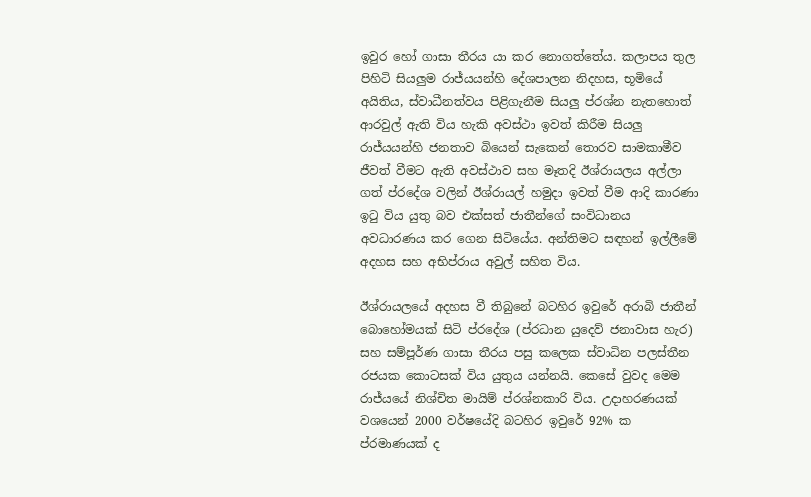ඉවුර හෝ ගාසා තීරය යා කර නොගත්තේය. කලාපය තුල පිහිටි සියලුම රාජ්යයන්හි දේශපාලන නිදහස, භූමියේ අයිතිය, ස්වාධීනත්වය පිළිගැනීම සියලු ප්රශ්න නැතහොත් ආරවුල් ඇති විය හැකි අවස්ථා ඉවත් කිරීම සියලු රාජ්යයන්හි ජනතාව බියෙන් සැකෙන් තොරව සාමකාමීව ජීවත් වීමට ඇති අවස්ථාව සහ මෑතදි ඊශ්රායලය අල්ලා ගත් ප්රදේශ වලින් ඊශ්රායල් හමුදා ඉවත් වීම ආදි කාරණා ඉටු විය යුතු බව එක්සත් ජාතීන්ගේ සංවිධානය අවධාරණය කර ගෙන සිටියේය. අන්තිමට සඳහන් ඉල්ලීමේ අදහස සහ අභිප්රාය අවුල් සහිත විය.

ඊශ්රායලයේ අදහස වී තිබුනේ බටහිර ඉවුරේ අරාබි ජාතීන් බොහෝමයක් සිටි ප්රදේශ (ප්රධාන යුදෙව් ජනාවාස හැර) සහ සම්පූර්ණ ගාසා තීරය පසු කලෙක ස්වාධින පලස්තීන රජයක කොටසක් විය යුතුය යන්නයි. කෙසේ වුවද මෙම රාජ්යයේ නිශ්චිත මායිම් ප්රශ්නකාරි විය. උදාහරණයක් වශයෙන් 2000 වර්ෂයේදි බටහිර ඉවුරේ 92% ක ප්රමාණයක් ද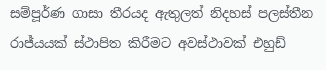සම්පූර්ණ ගාසා තීරයද ඇතුලත් නිදහස් පලස්තීන රාජ්යයක් ස්ථාපිත කිරීමට අවස්ථාවක් එහුඩ්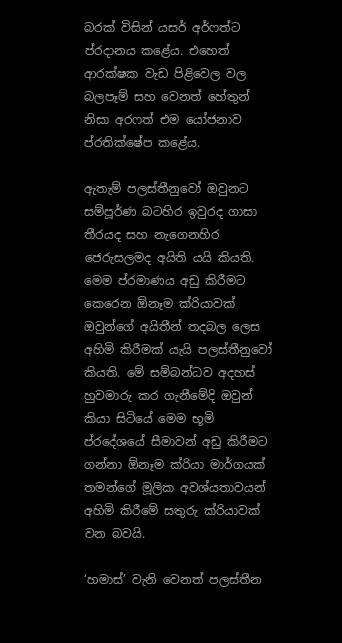බරක් විසින් යසර් අර්ෆත්ට ප්රදානය කළේය. එහෙත් ආරක්ෂක වැඩ පිළිවෙල වල බලපෑම් සහ වෙනත් හේතුන් නිසා අරෆත් එම යෝජනාව ප්රතික්ෂේප කළේය.

ඇතැම් පලස්තීනුවෝ ඔවුනට සම්පූර්ණ බටහිර ඉවුරද ගාසා තීරයද සහ නැගෙනහිර ජෙරුසලමද අයිති යයි කියති. මෙම ප්රමාණය අඩු කිරීමට කෙරෙන ඕනෑම ක්රියාවක් ඔවුන්ගේ අයිතීන් තදබල ලෙස අහිමි කිරීමක් යැයි පලස්තීනුවෝ කියති. මේ සම්බන්ධව අදහස් හුවමාරු කර ගැනීමේදි ඔවුන් කියා සිටියේ මෙම භූමි ප්රදේශයේ සීමාවන් අඩු කිරීමට ගන්නා ඕනෑම ක්රියා මාර්ගයක් තමන්ගේ මූලික අවශ්යතාවයන් අහිමි කිරීමේ සතුරු ක්රියාවක් වන බවයි.

‘හමාස්’ වැනි වෙනත් පලස්තීන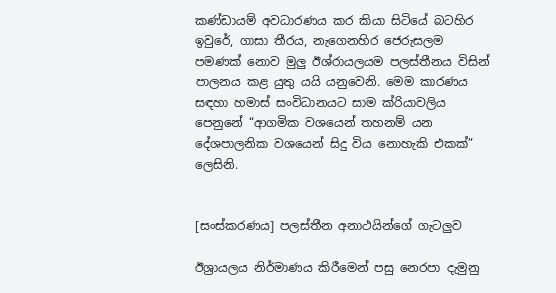කණ්ඩායම් අවධාරණය කර කියා සිටියේ බටහිර ඉවුරේ, ගාසා තීරය, නැගෙනහිර ජෙරුසලම පමණක් නොව මුලු ඊශ්රායලයම පලස්තීනය විසින් පාලනය කළ යුතු යයි යනුවෙනි. මෙම කාරණය සඳහා හමාස් සංවිධානයට සාම ක්රියාවලිය පෙනුනේ “ආගමික වශයෙන් තහනම් යන දේශපාලනික වශයෙන් සිදු විය නොහැකි එකක්” ලෙසිනි.


[සංස්කරණය] පලස්තීන අනාථයින්ගේ ගැටලුව

ඊශ්‍රායලය නිර්මාණය කිරීමෙන් පසු නෙරපා දැමුනු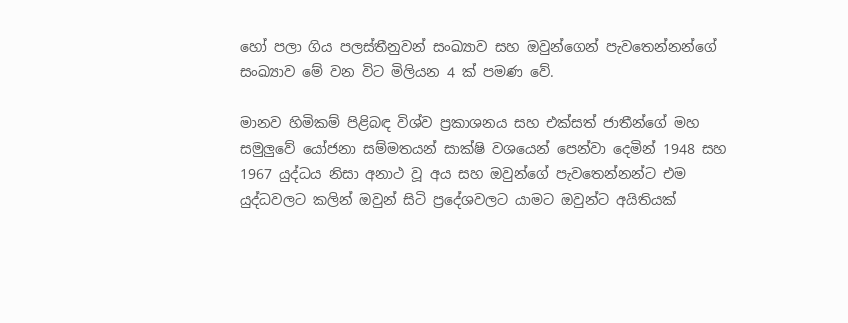හෝ පලා ගිය පලස්තීනුවන් සංඛ්‍යාව සහ ඔවුන්ගෙන් පැවතෙන්නන්ගේ සංඛ්‍යාව මේ වන විට මිලියන 4 ක් පමණ වේ.

මානව හිමිකම් පිළිබඳ විශ්ව ප්‍රකාශනය සහ එක්සත් ජාතීන්ගේ මහ සමුලුවේ යෝජනා සම්මතයන් සාක්ෂි වශයෙන් පෙන්වා දෙමින් 1948 සහ 1967 යුද්ධය නිසා අනාථ වූ අය සහ ඔවුන්ගේ පැවතෙන්නන්ට එම යුද්ධවලට කලින් ඔවුන් සිටි ප්‍රදේශවලට යාමට ඔවුන්ට අයිතියක්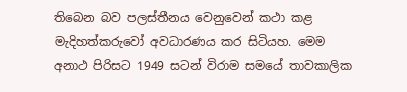තිබෙන බව පලස්තීනය වෙනුවෙන් කථා කළ මැදිහත්කරුවෝ අවධාරණය කර සිටියහ. මෙම අනාථ පිරිසට 1949 සටන් විරාම සමයේ තාවකාලික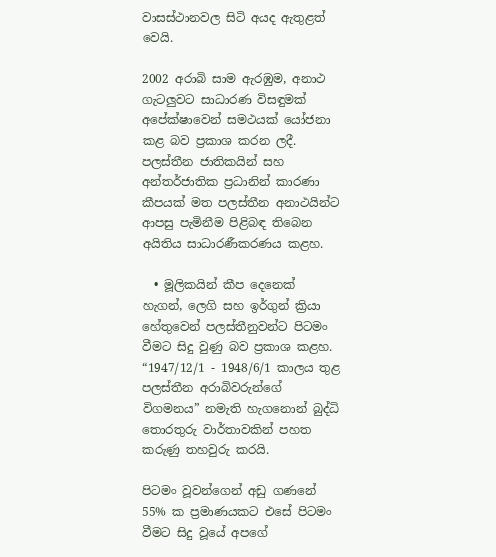වාසස්ථානවල සිටි අයද ඇතුළත් වෙයි.

2002 අරාබි සාම ඇරඹුම, අනාථ ගැටලුවට සාධාරණ විසඳුමක් අපේක්ෂාවෙන් සමථයක් යෝජනා කළ බව ප්‍රකාශ කරන ලදී. පලස්තීන ජාතිකයින් සහ අන්තර්ජාතික ප්‍රධානින් කාරණා කීපයක් මත පලස්තීන අනාථයින්ට ආපසු පැමිනීම පිළිබඳ තිබෙන අයිතිය සාධාරණීකරණය කළහ.

  • මූලිකයින් කීප දෙනෙක් හැගන්, ලෙගි සහ ඉර්ගුන් ක්‍රියා හේතුවෙන් පලස්තීනුවන්ට පිටමං වීමට සිදු වුණු බව ප්‍රකාශ කළහ. “1947/12/1 - 1948/6/1 කාලය තුළ පලස්තීන අරාබිවරුන්ගේ විගමනය” නමැති හැගනොන් බුද්ධි තොරතුරු වාර්තාවකින් පහත කරුණු තහවුරු කරයි.

පිටමං වූවන්ගෙන් අඩු ගණනේ 55% ක ප්‍රමාණයකට එසේ පිටමං වීමට සිදු වූයේ අපගේ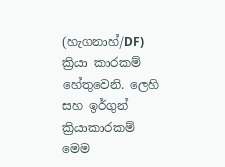(හැගනාහ්/DF) ක්‍රියා කාරකම් හේතුවෙනි. ලෙහි සහ ඉර්ගුන් ක්‍රියාකාරකම් මෙම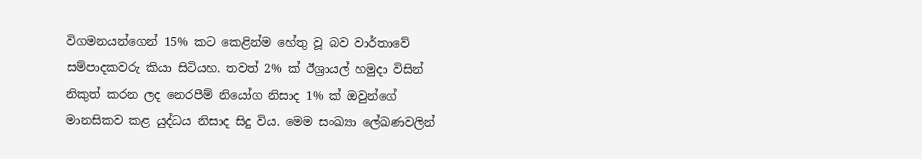විගමනයන්ගෙන් 15% කට කෙළින්ම හේතු වූ බව වාර්තාවේ සම්පාදකවරු කියා සිටියහ. තවත් 2% ක් ඊශ්‍රායල් හමුදා විසින් නිකුත් කරන ලද නෙරපීම් නියෝග නිසාද 1% ක් ඔවුන්ගේ මානසිකව කළ යුද්ධය නිසාද සිදු විය. මෙම සංඛ්‍යා ලේඛණවලින්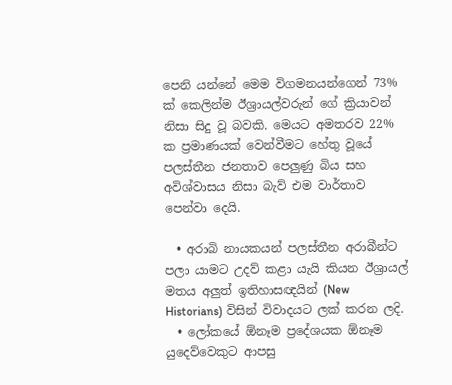පෙනි යන්නේ මෙම විගමනයන්ගෙන් 73% ක් කෙලින්ම ඊශ්‍රායල්වරුන් ගේ ක්‍රියාවන් නිසා සිදු වූ බවකි. මෙයට අමතරව 22% ක ප්‍රමාණයක් වෙන්වීමට හේතු වූයේ පලස්තීන ජනතාව පෙලුණු බිය සහ අවිශ්වාසය නිසා බැව් එම වාර්තාව පෙන්වා දෙයි.

  • අරාබි නායකයන් පලස්තීන අරාබීන්ට පලා යාමට උදව් කළා යැයි කියන ඊශ්‍රායල් මතය අලුත් ඉතිහාසඥයින් (New Historians) විසින් විවාදයට ලක් කරන ලදි.
  • ලෝකයේ ඕනෑම ප්‍රදේශයක ඕනෑම යුදෙව්වෙකුට ආපසු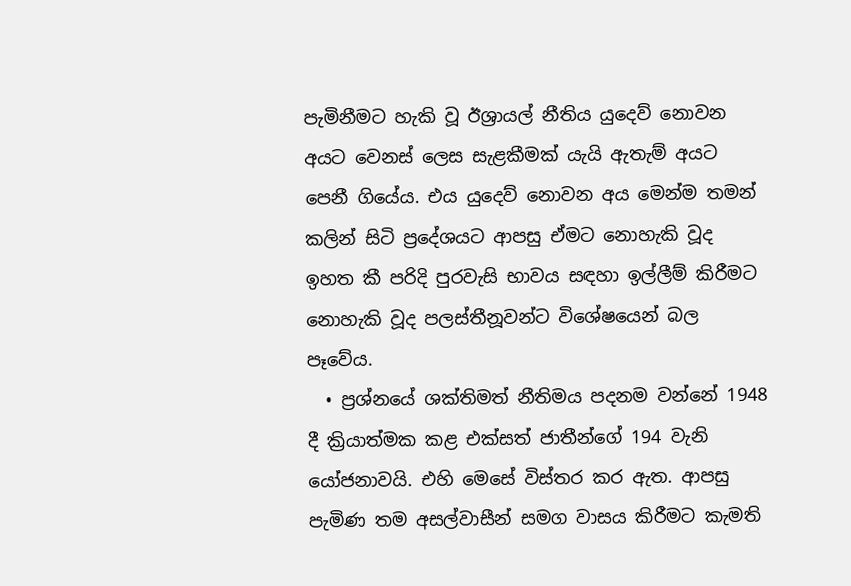පැමිනීමට හැකි වූ ඊශ්‍රායල් නීතිය යුදෙව් නොවන අයට වෙනස් ලෙස සැළකීමක් යැයි ඇතැම් අයට පෙනී ගියේය. එය යුදෙව් නොවන අය මෙන්ම තමන් කලින් සිටි ප්‍රදේශයට ආපසු ඒමට නොහැකි වූද ඉහත කී පරිදි පුරවැසි භාවය සඳහා ඉල්ලීම් කිරීමට නොහැකි වූද පලස්තීනූවන්ට විශේෂයෙන් බල පෑවේය.
  • ප්‍රශ්නයේ ශක්තිමත් නීතිමය පදනම වන්නේ 1948 දී ක්‍රියාත්මක කළ එක්සත් ජාතීන්ගේ 194 වැනි යෝජනාවයි. එහි මෙසේ විස්තර කර ඇත. ආපසු පැමිණ තම අසල්වාසීන් සමග වාසය කිරීමට කැමති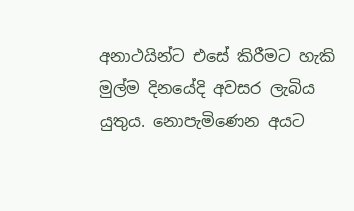අනාථයින්ට එසේ කිරීමට හැකි මුල්ම දිනයේදි අවසර ලැබිය යුතුය. නොපැමිණෙන අයට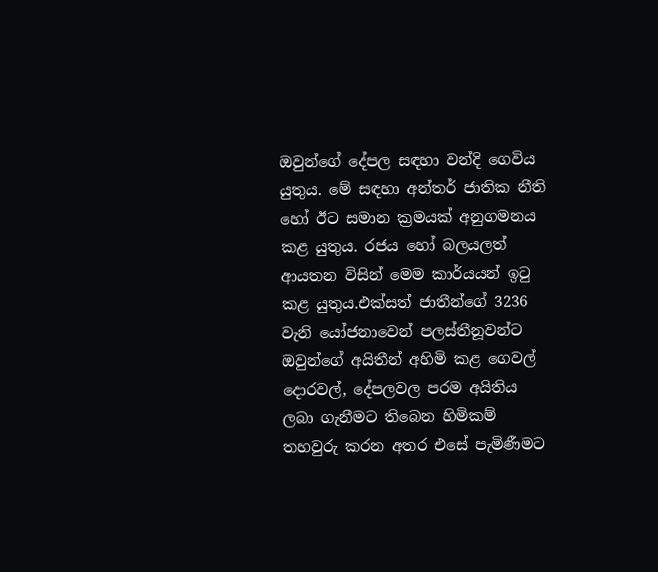ඔවුන්ගේ දේපල සඳහා වන්දි ගෙවිය යුතුය. මේ සඳහා අන්තර් ජාතික නීති හෝ ඊට සමාන ක්‍රමයක් අනුගමනය කළ යුතුය. රජය හෝ බලයලත් ආයතන විසින් මෙම කාර්යයන් ඉටු කළ යුතුය.එක්සත් ජාතීන්ගේ 3236 වැනි යෝජනාවෙන් පලස්තීනූවන්ට ඔවුන්ගේ අයිතීන් අහිමි කළ ගෙවල් දොරවල්, දේපලවල පරම අයිතිය ලබා ගැනීමට තිබෙන හිමිකම් තහවුරු කරන අතර එසේ පැමිණීමට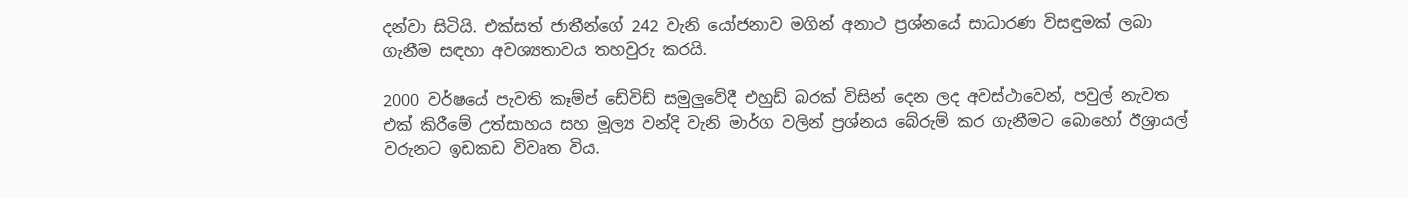දන්වා සිටියි. එක්සත් ජාතීන්ගේ 242 වැනි යෝජනාව මගින් අනාථ ප්‍රශ්නයේ සාධාරණ විසඳුමක් ලබා ගැනීම සඳහා අවශ්‍යතාවය තහවුරු කරයි.

2000 වර්ෂයේ පැවති කෑම්ප් ඩේවිඩ් සමුලුවේදී එහුඩ් බරක් විසින් දෙන ලද අවස්ථාවෙන්, පවුල් නැවත එක් කිරීමේ උත්සාහය සහ මූල්‍ය වන්දි වැනි මාර්ග වලින් ප්‍රශ්නය බේරුම් කර ගැනීමට බොහෝ ඊශ්‍රායල් වරුනට ඉඩකඩ විවෘත විය.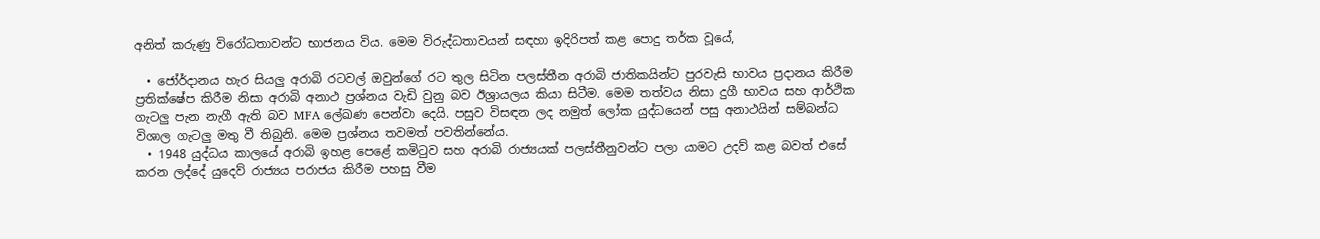අනිත් කරුණු විරෝධතාවන්ට භාජනය විය. මෙම විරුද්ධතාවයන් සඳහා ඉදිරිපත් කළ පොදු තර්ක වූයේ,

  • ජෝර්දානය හැර සියලු අරාබි රටවල් ඔවුන්ගේ රට තුල සිටින පලස්තීන අරාබි ජාතිකයින්ට පුරවැසි භාවය ප්‍රදානය කිරීම ප්‍රතික්ෂේප කිරීම නිසා අරාබි අනාථ ප්‍රශ්නය වැඩි වුනු බව ඊශ්‍රායලය කියා සිටීම. මෙම තත්වය නිසා දුගී භාවය සහ ආර්ථික ගැටලු පැන නැගී ඇති බව MFA ලේඛණ පෙන්වා දෙයි. පසුව විසඳන ලද නමුත් ලෝක යුද්ධයෙන් පසු අනාථයින් සම්බන්ධ විශාල ගැටලු මතු වී තිබුනි. මෙම ප්‍රශ්නය තවමත් පවතින්නේය.
  • 1948 යුද්ධය කාලයේ අරාබි ඉහළ පෙළේ කමිටුව සහ අරාබි රාජ්‍යයක් පලස්තීනුවන්ට පලා යාමට උදව් කළ බවත් එසේ කරන ලද්දේ යුදෙව් රාජ්‍යය පරාජය කිරීම පහසු වීම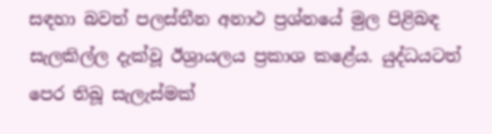සඳහා බවත් පලස්තීන අනාථ ප්‍රශ්නයේ මුල පිළිබඳ සැලකිල්ල දැක්වූ ඊශ්‍රායලය ප්‍රකාශ කළේය. යුද්ධයටත් පෙර තිබූ සැලැස්මක්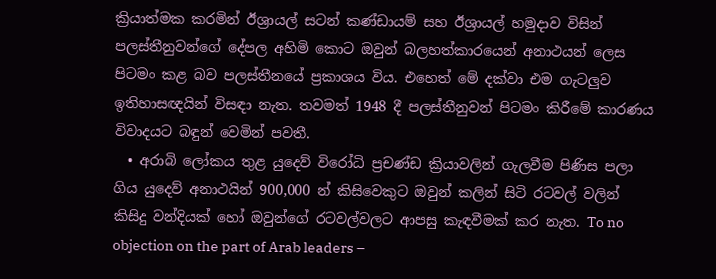ක්‍රියාත්මක කරමින් ඊශ්‍රායල් සටන් කණ්ඩායම් සහ ඊශ්‍රායල් හමුදාව විසින් පලස්තීනුවන්ගේ දේපල අහිමි කොට ඔවුන් බලහත්කාරයෙන් අනාථයන් ලෙස පිටමං කළ බව පලස්තීනයේ ප්‍රකාශය විය. එහෙත් මේ දක්වා එම ගැටලුව ඉතිහාසඥයින් විසඳා නැත. තවමත් 1948 දී පලස්තීනුවන් පිටමං කිරීමේ කාරණය විවාදයට බඳුන් වෙමින් පවතී.
  • අරාබි ලෝකය තුළ යුදෙව් වි‍රෝධි ප්‍රචණ්ඩ ක්‍රියාවලින් ගැලවීම පිණිස පලා ගිය යුදෙව් අනාථයින් 900,000 න් කිසිවෙකුට ඔවුන් කලින් සිටි රටවල් වලින් කිසිදු වන්දියක් හෝ ඔවුන්ගේ රටවල්වලට ආපසු කැඳවීමක් කර නැත. To no objection on the part of Arab leaders –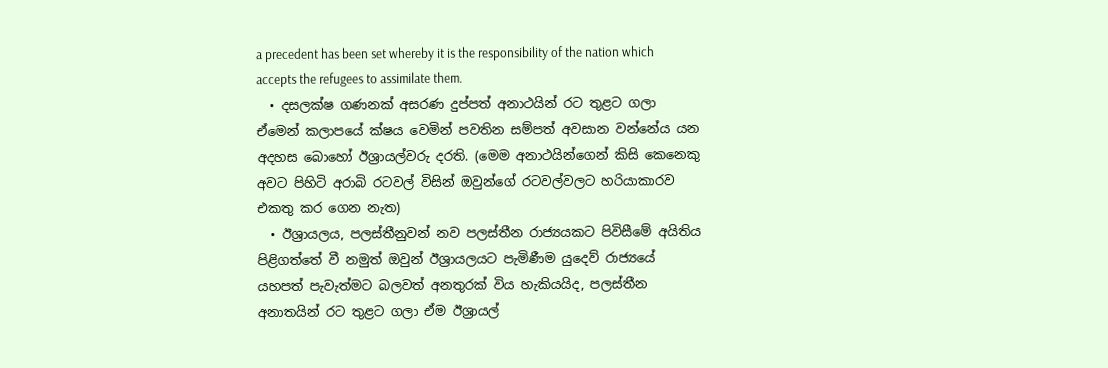a precedent has been set whereby it is the responsibility of the nation which accepts the refugees to assimilate them.
  • දසලක්ෂ ගණනක් අසරණ දුප්පත් අනාථයින් රට තුළට ගලා ඒමෙන් කලාපයේ ක්ෂය වෙමින් පවතින සම්පත් අවසාන වන්නේය යන අදහස බොහෝ ඊශ්‍රායල්වරු දරති. (මෙම අනාථයින්ගෙන් කිසි කෙනෙකු අවට පිහිටි අරාබි රටවල් විසින් ඔවුන්ගේ රටවල්වලට හරියාකාරව එකතු කර ගෙන නැත)
  • ඊශ්‍රායලය, පලස්තීනුවන් නව පලස්තීන රාජ්‍යයකට පිවිසීමේ අයිතිය පිළිගත්තේ වී නමුත් ඔවුන් ඊශ්‍රායලයට පැමිණීම යුදෙව් රාජ්‍යයේ යහපත් පැවැත්මට බලවත් අනතුරක් විය හැකියයිද, පලස්තීන අනාතයින් රට තුළට ගලා ඒම ඊශ්‍රායල්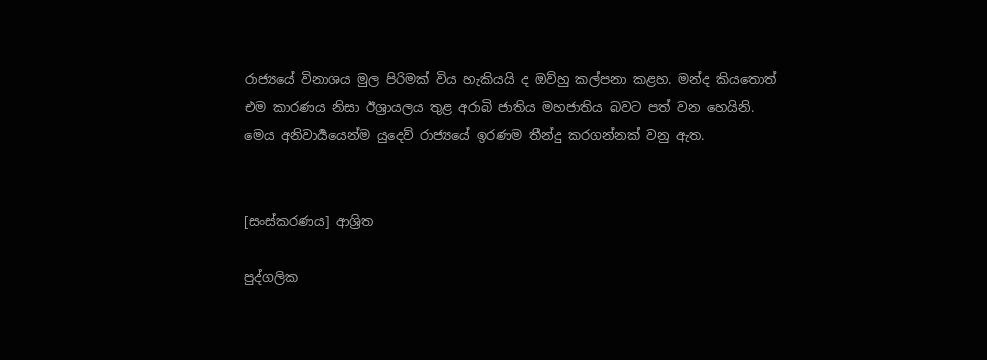රාජ්‍යයේ විනාශය මුල පිරිමක් විය හැකියයි ද ඔව්හු කල්පනා කළහ. මන්ද කියතොත් එම කාරණය නිසා ඊශ්‍රායලය තුළ අරාබි ජාතිය මහජාතිය බවට පත් වන හෙයිනි. මෙය අනිවාර්‍යයෙන්ම යුදෙව් රාජ්‍යයේ ඉරණම තීන්දු කරගන්නක් වනු ඇත.


[සංස්කරණය] ආශ්‍රිත

පුද්ගලික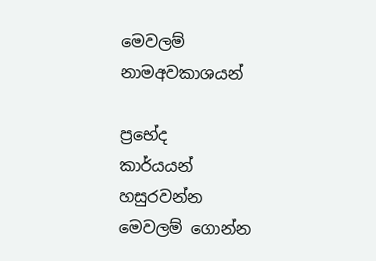මෙවලම්
නාමඅවකාශයන්

ප්‍රභේද
කාර්යයන්
හසුරවන්න
මෙවලම් ගොන්න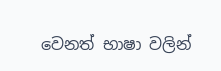වෙනත් භාෂා වලින්